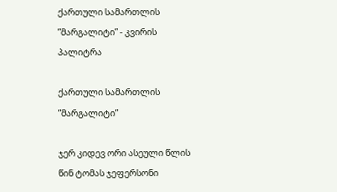ქართული სამართლის ”მარგალიტი” - კვირის პალიტრა

ქართული სამართლის ”მარგალიტი”

ჯერ კიდევ ორი ასეული წლის წინ ტომას ჯეფერსონი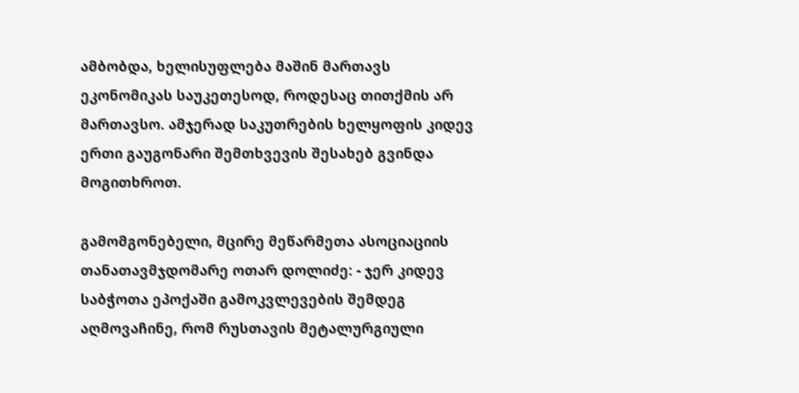ამბობდა, ხელისუფლება მაშინ მართავს ეკონომიკას საუკეთესოდ, როდესაც თითქმის არ მართავსო. ამჯერად საკუთრების ხელყოფის კიდევ ერთი გაუგონარი შემთხვევის შესახებ გვინდა მოგითხროთ.

გამომგონებელი, მცირე მეწარმეთა ასოციაციის თანათავმჯდომარე ოთარ დოლიძე: - ჯერ კიდევ საბჭოთა ეპოქაში გამოკვლევების შემდეგ აღმოვაჩინე, რომ რუსთავის მეტალურგიული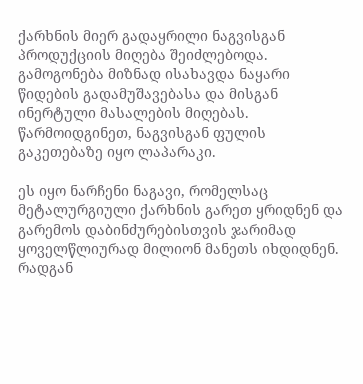ქარხნის მიერ გადაყრილი ნაგვისგან პროდუქციის მიღება შეიძლებოდა. გამოგონება მიზნად ისახავდა ნაყარი წიდების გადამუშავებასა და მისგან ინერტული მასალების მიღებას. წარმოიდგინეთ, ნაგვისგან ფულის გაკეთებაზე იყო ლაპარაკი.

ეს იყო ნარჩენი ნაგავი, რომელსაც მეტალურგიული ქარხნის გარეთ ყრიდნენ და გარემოს დაბინძურებისთვის ჯარიმად ყოველწლიურად მილიონ მანეთს იხდიდნენ. რადგან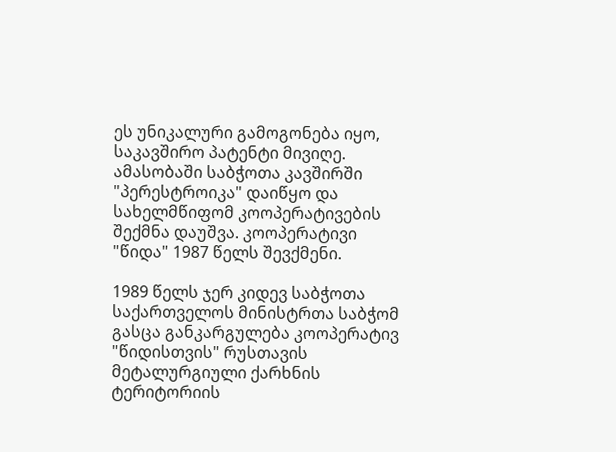ეს უნიკალური გამოგონება იყო, საკავშირო პატენტი მივიღე. ამასობაში საბჭოთა კავშირში "პერესტროიკა" დაიწყო და სახელმწიფომ კოოპერატივების შექმნა დაუშვა. კოოპერატივი "წიდა" 1987 წელს შევქმენი.

1989 წელს ჯერ კიდევ საბჭოთა საქართველოს მინისტრთა საბჭომ გასცა განკარგულება კოოპერატივ "წიდისთვის" რუსთავის მეტალურგიული ქარხნის ტერიტორიის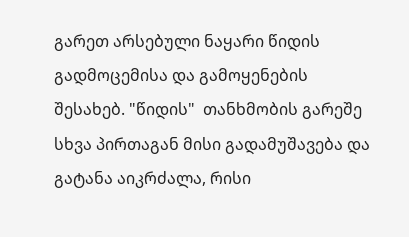გარეთ არსებული ნაყარი წიდის გადმოცემისა და გამოყენების შესახებ. "წიდის"  თანხმობის გარეშე  სხვა პირთაგან მისი გადამუშავება და გატანა აიკრძალა, რისი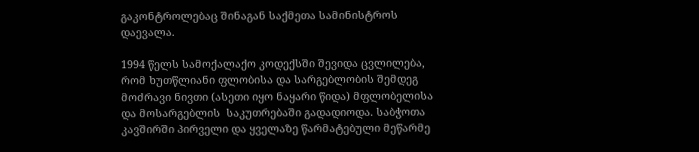გაკონტროლებაც შინაგან საქმეთა სამინისტროს დაევალა.

1994 წელს სამოქალაქო კოდექსში შევიდა ცვლილება, რომ ხუთწლიანი ფლობისა და სარგებლობის შემდეგ მოძრავი ნივთი (ასეთი იყო ნაყარი წიდა) მფლობელისა და მოსარგებლის  საკუთრებაში გადადიოდა. საბჭოთა კავშირში პირველი და ყველაზე წარმატებული მეწარმე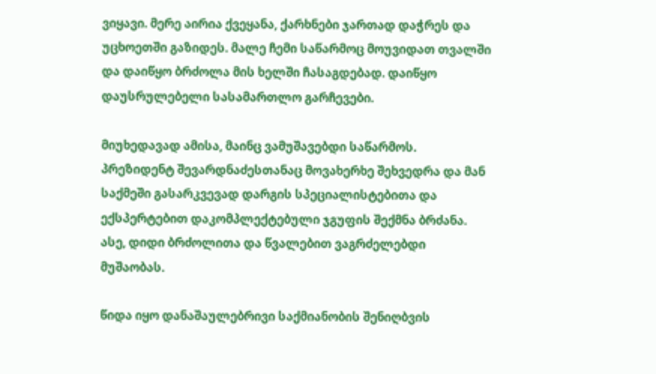ვიყავი. მერე აირია ქვეყანა, ქარხნები ჯართად დაჭრეს და უცხოეთში გაზიდეს. მალე ჩემი საწარმოც მოუვიდათ თვალში და დაიწყო ბრძოლა მის ხელში ჩასაგდებად. დაიწყო დაუსრულებელი სასამართლო გარჩევები.

მიუხედავად ამისა, მაინც ვამუშავებდი საწარმოს. პრეზიდენტ შევარდნაძესთანაც მოვახერხე შეხვედრა და მან საქმეში გასარკვევად დარგის სპეციალისტებითა და ექსპერტებით დაკომპლექტებული ჯგუფის შექმნა ბრძანა. ასე, დიდი ბრძოლითა და წვალებით ვაგრძელებდი მუშაობას.

წიდა იყო დანაშაულებრივი საქმიანობის შენიღბვის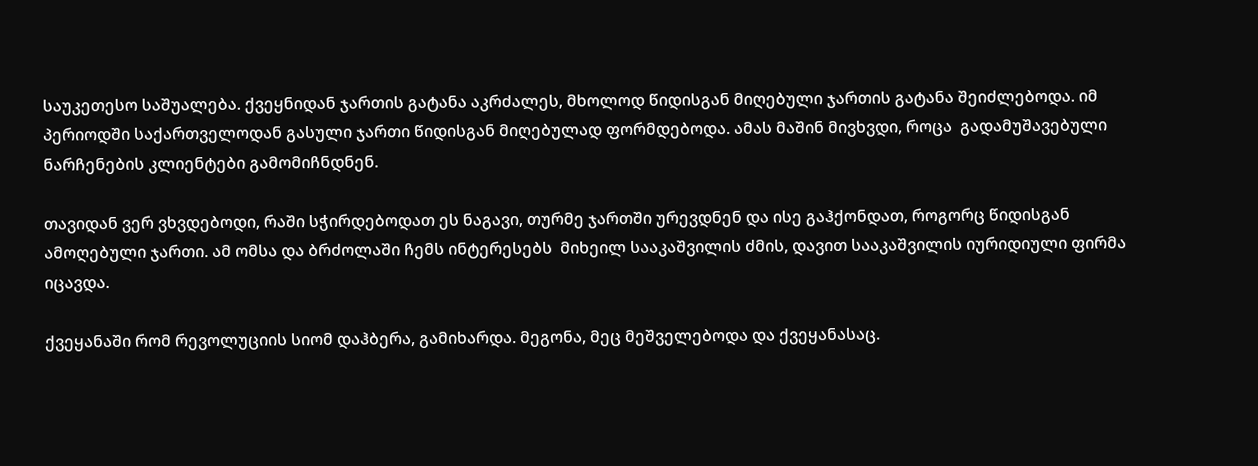საუკეთესო საშუალება. ქვეყნიდან ჯართის გატანა აკრძალეს, მხოლოდ წიდისგან მიღებული ჯართის გატანა შეიძლებოდა. იმ პერიოდში საქართველოდან გასული ჯართი წიდისგან მიღებულად ფორმდებოდა. ამას მაშინ მივხვდი, როცა  გადამუშავებული ნარჩენების კლიენტები გამომიჩნდნენ.

თავიდან ვერ ვხვდებოდი, რაში სჭირდებოდათ ეს ნაგავი, თურმე ჯართში ურევდნენ და ისე გაჰქონდათ, როგორც წიდისგან ამოღებული ჯართი. ამ ომსა და ბრძოლაში ჩემს ინტერესებს  მიხეილ სააკაშვილის ძმის, დავით სააკაშვილის იურიდიული ფირმა იცავდა.

ქვეყანაში რომ რევოლუციის სიომ დაჰბერა, გამიხარდა. მეგონა, მეც მეშველებოდა და ქვეყანასაც.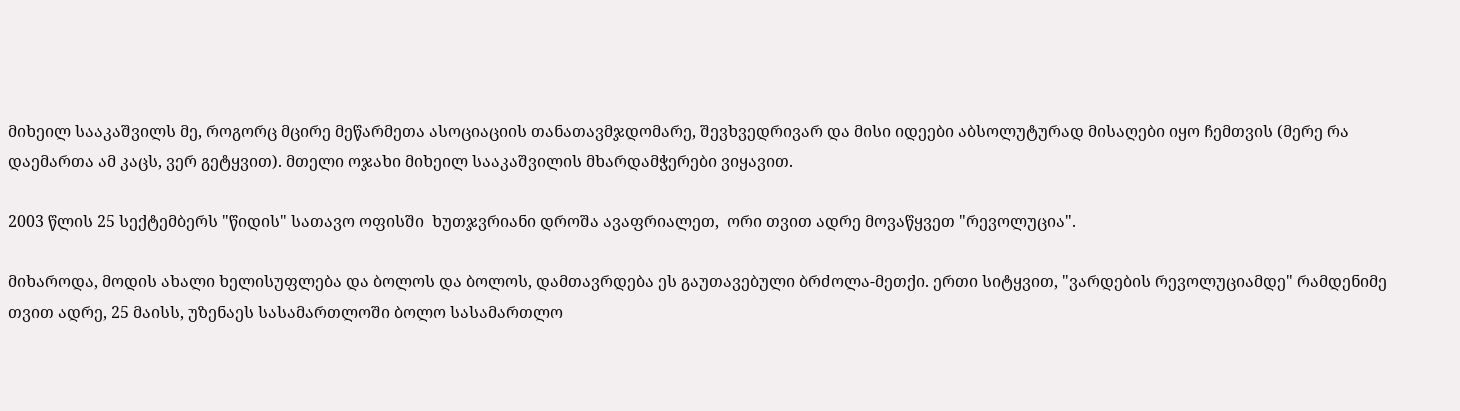მიხეილ სააკაშვილს მე, როგორც მცირე მეწარმეთა ასოციაციის თანათავმჯდომარე, შევხვედრივარ და მისი იდეები აბსოლუტურად მისაღები იყო ჩემთვის (მერე რა დაემართა ამ კაცს, ვერ გეტყვით). მთელი ოჯახი მიხეილ სააკაშვილის მხარდამჭერები ვიყავით.

2003 წლის 25 სექტემბერს "წიდის" სათავო ოფისში  ხუთჯვრიანი დროშა ავაფრიალეთ,  ორი თვით ადრე მოვაწყვეთ "რევოლუცია".

მიხაროდა, მოდის ახალი ხელისუფლება და ბოლოს და ბოლოს, დამთავრდება ეს გაუთავებული ბრძოლა-მეთქი. ერთი სიტყვით, "ვარდების რევოლუციამდე" რამდენიმე თვით ადრე, 25 მაისს, უზენაეს სასამართლოში ბოლო სასამართლო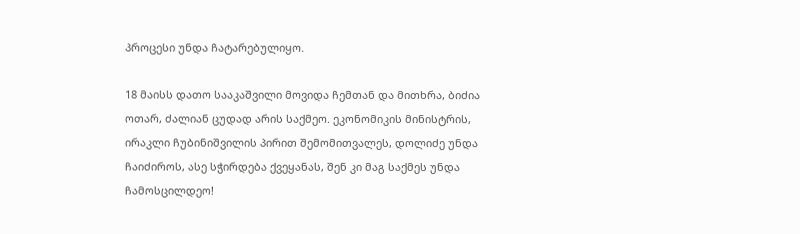პროცესი უნდა ჩატარებულიყო.

18 მაისს დათო სააკაშვილი მოვიდა ჩემთან და მითხრა, ბიძია ოთარ, ძალიან ცუდად არის საქმეო. ეკონომიკის მინისტრის, ირაკლი ჩუბინიშვილის პირით შემომითვალეს, დოლიძე უნდა ჩაიძიროს, ასე სჭირდება ქვეყანას, შენ კი მაგ საქმეს უნდა ჩამოსცილდეო!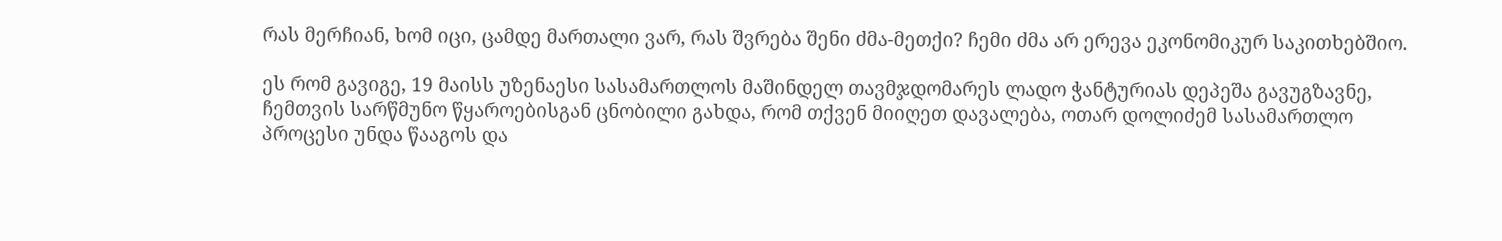რას მერჩიან, ხომ იცი, ცამდე მართალი ვარ, რას შვრება შენი ძმა-მეთქი? ჩემი ძმა არ ერევა ეკონომიკურ საკითხებშიო.

ეს რომ გავიგე, 19 მაისს უზენაესი სასამართლოს მაშინდელ თავმჯდომარეს ლადო ჭანტურიას დეპეშა გავუგზავნე, ჩემთვის სარწმუნო წყაროებისგან ცნობილი გახდა, რომ თქვენ მიიღეთ დავალება, ოთარ დოლიძემ სასამართლო პროცესი უნდა წააგოს და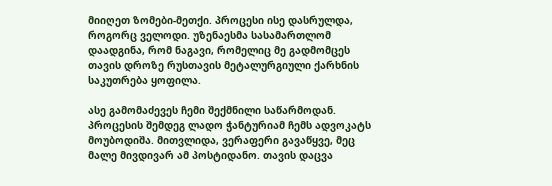მიიღეთ ზომები-მეთქი. პროცესი ისე დასრულდა, როგორც ველოდი. უზენაესმა სასამართლომ დაადგინა, რომ ნაგავი, რომელიც მე გადმომცეს თავის დროზე რუსთავის მეტალურგიული ქარხნის საკუთრება ყოფილა.

ასე გამომაძევეს ჩემი შექმნილი საწარმოდან. პროცესის შემდეგ ლადო ჭანტურიამ ჩემს ადვოკატს მოუბოდიშა. მითვლიდა, ვერაფერი გავაწყვე, მეც მალე მივდივარ ამ პოსტიდანო. თავის დაცვა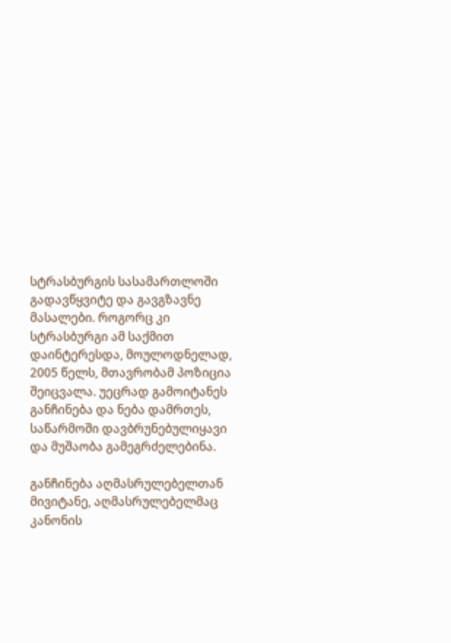სტრასბურგის სასამართლოში გადავწყვიტე და გავგზავნე მასალები. როგორც კი სტრასბურგი ამ საქმით დაინტერესდა, მოულოდნელად, 2005 წელს, მთავრობამ პოზიცია შეიცვალა. უეცრად გამოიტანეს განჩინება და ნება დამრთეს, საწარმოში დავბრუნებულიყავი და მუშაობა გამეგრძელებინა.

განჩინება აღმასრულებელთან მივიტანე, აღმასრულებელმაც კანონის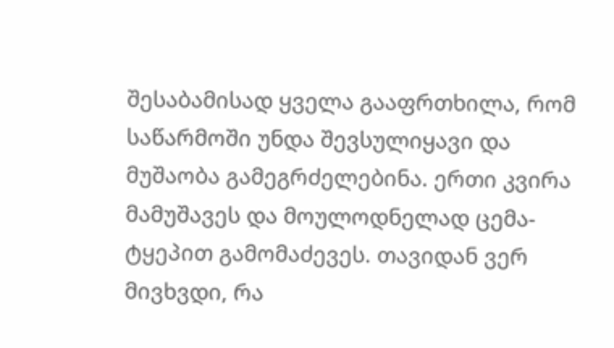შესაბამისად ყველა გააფრთხილა, რომ საწარმოში უნდა შევსულიყავი და მუშაობა გამეგრძელებინა. ერთი კვირა მამუშავეს და მოულოდნელად ცემა-ტყეპით გამომაძევეს. თავიდან ვერ მივხვდი, რა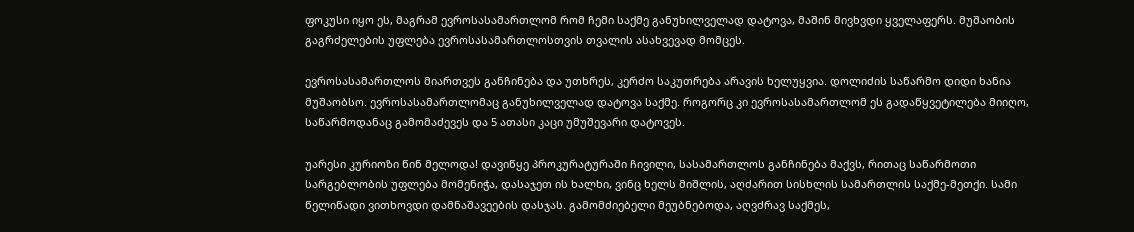ფოკუსი იყო ეს, მაგრამ ევროსასამართლომ რომ ჩემი საქმე განუხილველად დატოვა, მაშინ მივხვდი ყველაფერს. მუშაობის გაგრძელების უფლება ევროსასამართლოსთვის თვალის ასახვევად მომცეს.

ევროსასამართლოს მიართვეს განჩინება და უთხრეს, კერძო საკუთრება არავის ხელუყვია. დოლიძის საწარმო დიდი ხანია მუშაობსო. ევროსასამართლომაც განუხილველად დატოვა საქმე. როგორც კი ევროსასამართლომ ეს გადაწყვეტილება მიიღო, საწარმოდანაც გამომაძევეს და 5 ათასი კაცი უმუშევარი დატოვეს.

უარესი კურიოზი წინ მელოდა! დავიწყე პროკურატურაში ჩივილი, სასამართლოს განჩინება მაქვს, რითაც საწარმოთი სარგებლობის უფლება მომენიჭა, დასაჯეთ ის ხალხი, ვინც ხელს მიშლის, აღძარით სისხლის სამართლის საქმე-მეთქი. სამი წელიწადი ვითხოვდი დამნაშავეების დასჯას. გამომძიებელი მეუბნებოდა, აღვძრავ საქმეს,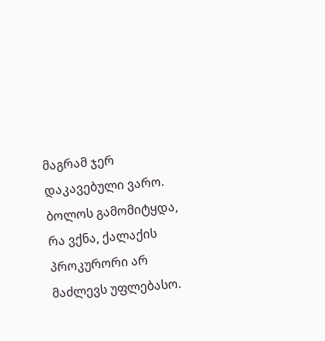მაგრამ ჯერ დაკავებული ვარო. ბოლოს გამომიტყდა, რა ვქნა, ქალაქის პროკურორი არ მაძლევს უფლებასო.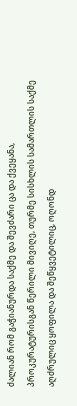ძალიან რომ გაჭიანურდა საქმე და შევძარი ცა და ქვეყანა, პროკურატურისგან წერილი მივიღე, თურმე სისხლის სამართლის საქმე აღძრულიც ყოფილა და შეწყვეტილიც, ოღონდ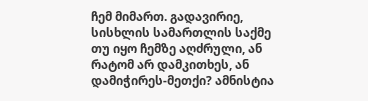ჩემ მიმართ. გადავირიე, სისხლის სამართლის საქმე თუ იყო ჩემზე აღძრული, ან რატომ არ დამკითხეს, ან დამიჭირეს-მეთქი? ამნისტია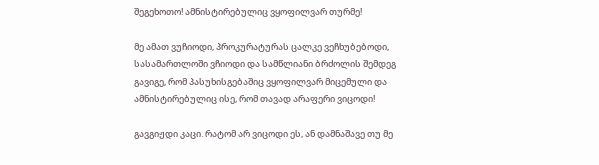შეგეხოთო! ამნისტირებულიც ვყოფილვარ თურმე!

მე ამათ ვუჩიოდი, პროკურატურას ცალკე ვეჩხუბებოდი, სასამართლოში ვჩიოდი და სამწლიანი ბრძოლის შემდეგ გავიგე, რომ პასუხისგებაშიც ვყოფილვარ მიცემული და ამნისტირებულიც ისე, რომ თავად არაფერი ვიცოდი!

გავგიჟდი კაცი. რატომ არ ვიცოდი ეს, ან დამნაშავე თუ მე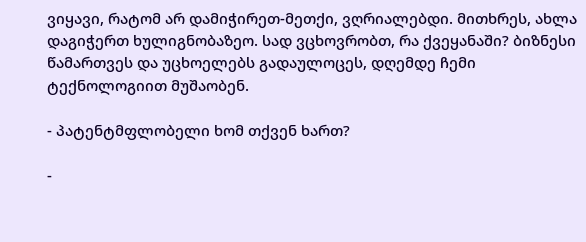ვიყავი, რატომ არ დამიჭირეთ-მეთქი, ვღრიალებდი. მითხრეს, ახლა დაგიჭერთ ხულიგნობაზეო. სად ვცხოვრობთ, რა ქვეყანაში? ბიზნესი წამართვეს და უცხოელებს გადაულოცეს, დღემდე ჩემი ტექნოლოგიით მუშაობენ.

- პატენტმფლობელი ხომ თქვენ ხართ?

-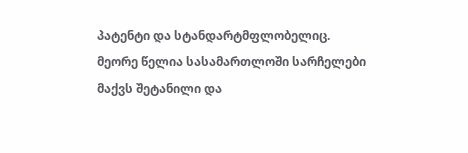პატენტი და სტანდარტმფლობელიც.  მეორე წელია სასამართლოში სარჩელები მაქვს შეტანილი და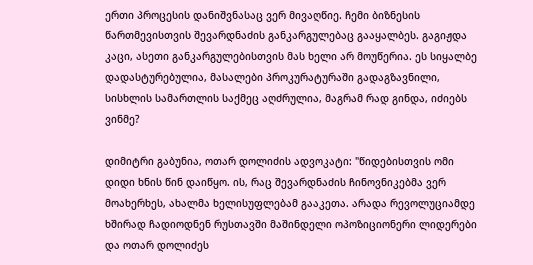ერთი პროცესის დანიშვნასაც ვერ მივაღწიე. ჩემი ბიზნესის წართმევისთვის შევარდნაძის განკარგულებაც გააყალბეს. გაგიჟდა კაცი, ასეთი განკარგულებისთვის მას ხელი არ მოუწერია. ეს სიყალბე დადასტურებულია, მასალები პროკურატურაში გადაგზავნილი, სისხლის სამართლის საქმეც აღძრულია, მაგრამ რად გინდა, იძიებს ვინმე?

დიმიტრი გაბუნია, ოთარ დოლიძის ადვოკატი: "წიდებისთვის ომი დიდი ხნის წინ დაიწყო. ის, რაც შევარდნაძის ჩინოვნიკებმა ვერ მოახერხეს, ახალმა ხელისუფლებამ გააკეთა. არადა რევოლუციამდე ხშირად ჩადიოდნენ რუსთავში მაშინდელი ოპოზიციონერი ლიდერები და ოთარ დოლიძეს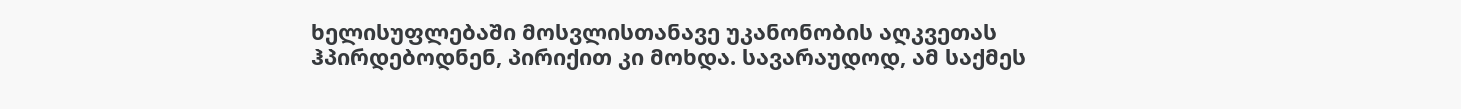ხელისუფლებაში მოსვლისთანავე უკანონობის აღკვეთას ჰპირდებოდნენ, პირიქით კი მოხდა. სავარაუდოდ, ამ საქმეს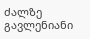ძალზე გავლენიანი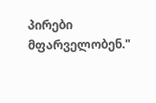პირები მფარველობენ."